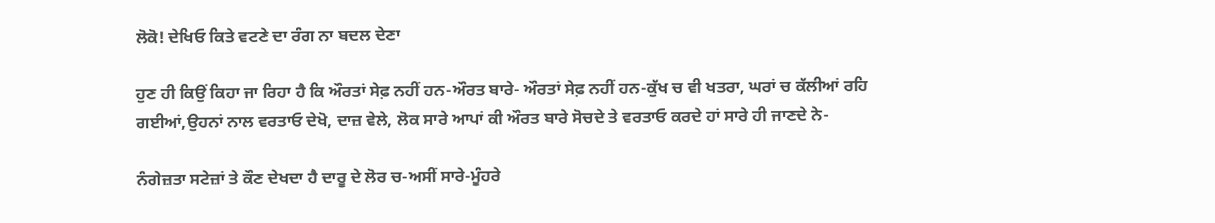ਲੋਕੋ! ਦੇਖਿਓ ਕਿਤੇ ਵਟਣੇ ਦਾ ਰੰਗ ਨਾ ਬਦਲ ਦੇਣਾ

ਹੁਣ ਹੀ ਕਿਉਂ ਕਿਹਾ ਜਾ ਰਿਹਾ ਹੈ ਕਿ ਔਰਤਾਂ ਸੇਫ਼ ਨਹੀਂ ਹਨ-ਔਰਤ ਬਾਰੇ- ਔਰਤਾਂ ਸੇਫ਼ ਨਹੀਂ ਹਨ-ਕੁੱਖ ਚ ਵੀ ਖਤਰਾ, ਘਰਾਂ ਚ ਕੱਲੀਆਂ ਰਹਿ ਗਈਆਂ,ਉਹਨਾਂ ਨਾਲ ਵਰਤਾਓ ਦੇਖੋ, ਦਾਜ਼ ਵੇਲੇ, ਲੋਕ ਸਾਰੇ ਆਪਾਂ ਕੀ ਔਰਤ ਬਾਰੇ ਸੋਚਦੇ ਤੇ ਵਰਤਾਓ ਕਰਦੇ ਹਾਂ ਸਾਰੇ ਹੀ ਜਾਣਦੇ ਨੇ-

ਨੰਗੇਜ਼ਤਾ ਸਟੇਜ਼ਾਂ ਤੇ ਕੌਣ ਦੇਖਦਾ ਹੈ ਦਾਰੂ ਦੇ ਲੋਰ ਚ-ਅਸੀਂ ਸਾਰੇ-ਮੂੰਹਰੇ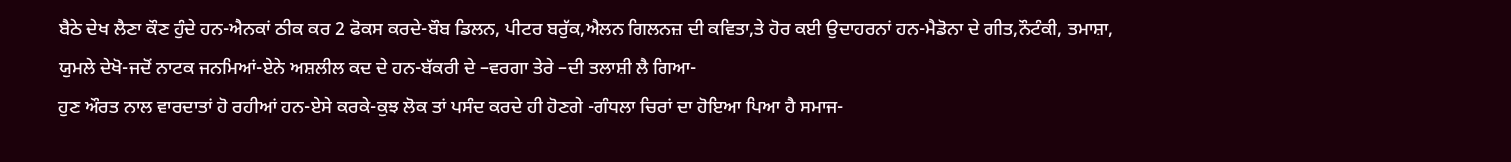ਬੈਠੇ ਦੇਖ ਲੈਣਾ ਕੌਣ ਹੁੰਦੇ ਹਨ-ਐਨਕਾਂ ਠੀਕ ਕਰ 2 ਫੋਕਸ ਕਰਦੇ-ਬੌਬ ਡਿਲਨ, ਪੀਟਰ ਬਰੁੱਕ,ਐਲਨ ਗਿਲਨਜ਼ ਦੀ ਕਵਿਤਾ,ਤੇ ਹੋਰ ਕਈ ਉਦਾਹਰਨਾਂ ਹਨ-ਮੈਡੋਨਾ ਦੇ ਗੀਤ,ਨੌਟੰਕੀ, ਤਮਾਸ਼ਾ, ਯੁਮਲੇ ਦੇਖੋ-ਜਦੋਂ ਨਾਟਕ ਜਨਮਿਆਂ-ਏਨੇ ਅਸ਼ਲੀਲ ਕਦ ਦੇ ਹਨ-ਬੱਕਰੀ ਦੇ –ਵਰਗਾ ਤੇਰੇ –ਦੀ ਤਲਾਸ਼ੀ ਲੈ ਗਿਆ-
ਹੁਣ ਔਰਤ ਨਾਲ ਵਾਰਦਾਤਾਂ ਹੋ ਰਹੀਆਂ ਹਨ-ਏਸੇ ਕਰਕੇ-ਕੁਝ ਲੋਕ ਤਾਂ ਪਸੰਦ ਕਰਦੇ ਹੀ ਹੋਣਗੇ -ਗੰਧਲਾ ਚਿਰਾਂ ਦਾ ਹੋਇਆ ਪਿਆ ਹੈ ਸਮਾਜ-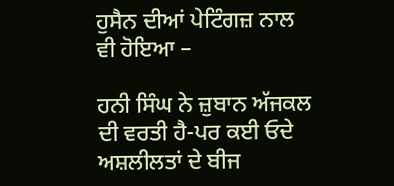ਹੁਸੈਨ ਦੀਆਂ ਪੇਟਿੰਗਜ਼ ਨਾਲ ਵੀ ਹੋਇਆ –

ਹਨੀ ਸਿੰਘ ਨੇ ਜ਼ੁਬਾਨ ਅੱਜਕਲ ਦੀ ਵਰਤੀ ਹੈ-ਪਰ ਕਈ ਓਦੇ ਅਸ਼ਲੀਲਤਾਂ ਦੇ ਬੀਜ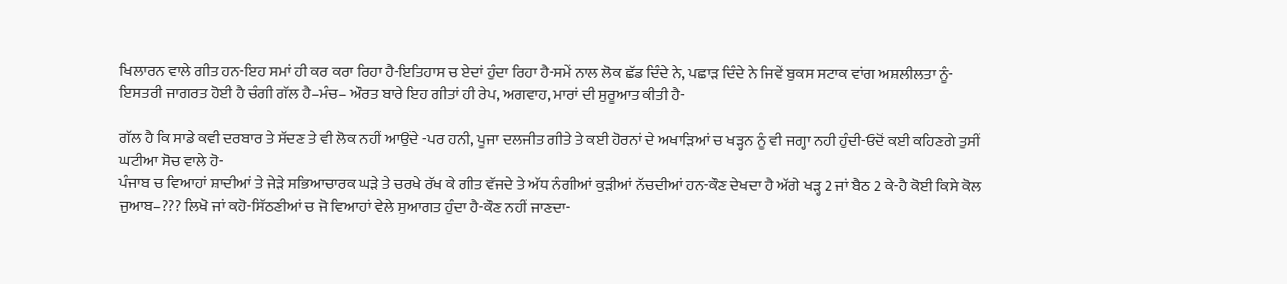ਖਿਲਾਰਨ ਵਾਲੇ ਗੀਤ ਹਨ-ਇਹ ਸਮਾਂ ਹੀ ਕਰ ਕਰਾ ਰਿਹਾ ਹੈ-ਇਤਿਹਾਸ ਚ ਏਦਾਂ ਹੁੰਦਾ ਰਿਹਾ ਹੈ-ਸਮੇਂ ਨਾਲ ਲੋਕ ਛੱਡ ਦਿੰਦੇ ਨੇ, ਪਛਾੜ ਦਿੰਦੇ ਨੇ ਜਿਵੇਂ ਬੁਕਸ ਸਟਾਕ ਵਾਂਗ ਅਸ਼ਲੀਲਤਾ ਨੂੰ-
ਇਸਤਰੀ ਜਾਗਰਤ ਹੋਈ ਹੈ ਚੰਗੀ ਗੱਲ ਹੈ–ਮੰਚ– ਔਰਤ ਬਾਰੇ ਇਹ ਗੀਤਾਂ ਹੀ ਰੇਪ, ਅਗਵਾਹ, ਮਾਰਾਂ ਦੀ ਸੁਰੂਆਤ ਕੀਤੀ ਹੈ-

ਗੱਲ ਹੈ ਕਿ ਸਾਡੇ ਕਵੀ ਦਰਬਾਰ ਤੇ ਸੱਦਣ ਤੇ ਵੀ ਲੋਕ ਨਹੀਂ ਆਉਂਦੇ -ਪਰ ਹਨੀ, ਪੂਜਾ ਦਲਜੀਤ ਗੀਤੇ ਤੇ ਕਈ ਹੋਰਨਾਂ ਦੇ ਅਖਾੜਿਆਂ ਚ ਖੜ੍ਹਨ ਨੂੰ ਵੀ ਜਗ੍ਹਾ ਨਹੀ ਹੁੰਦੀ-ਓਦੋਂ ਕਈ ਕਹਿਣਗੇ ਤੁਸੀਂ ਘਟੀਆ ਸੋਚ ਵਾਲੇ ਹੋ-
ਪੰਜਾਬ ਚ ਵਿਆਹਾਂ ਸ਼ਾਦੀਆਂ ਤੇ ਜੇੜੇ ਸਭਿਆਚਾਰਕ ਘੜੇ ਤੇ ਚਰਖੇ ਰੱਖ ਕੇ ਗੀਤ ਵੱਜਦੇ ਤੇ ਅੱਧ ਨੰਗੀਆਂ ਕੁੜੀਆਂ ਨੱਚਦੀਆਂ ਹਨ-ਕੌਣ ਦੇਖਦਾ ਹੈ ਅੱਗੇ ਖੜ੍ਹ 2 ਜਾਂ ਬੈਠ 2 ਕੇ-ਹੈ ਕੋਈ ਕਿਸੇ ਕੋਲ ਜੁਆਬ–??? ਲਿਖੋ ਜਾਂ ਕਹੋ-ਸਿੱਠਣੀਆਂ ਚ ਜੋ ਵਿਆਹਾਂ ਵੇਲੇ ਸੁਆਗਤ ਹੁੰਦਾ ਹੈ-ਕੌਣ ਨਹੀਂ ਜਾਣਦਾ-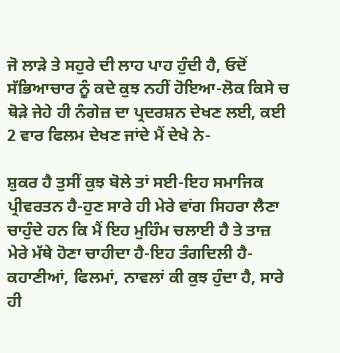ਜੋ ਲਾੜੇ ਤੇ ਸਹੁਰੇ ਦੀ ਲਾਹ ਪਾਹ ਹੁੰਦੀ ਹੈ, ਓਦੋਂ ਸੱਭਿਆਚਾਰ ਨੂੰ ਕਦੇ ਕੁਝ ਨਹੀਂ ਹੋਇਆ-ਲੋਕ ਕਿਸੇ ਚ ਥੋੜੇ ਜੇਹੇ ਹੀ ਨੰਗੇਜ਼ ਦਾ ਪ੍ਰਦਰਸ਼ਨ ਦੇਖਣ ਲਈ, ਕਈ 2 ਵਾਰ ਫਿਲਮ ਦੇਖਣ ਜਾਂਦੇ ਮੈਂ ਦੇਖੇ ਨੇ-

ਸ਼ੁਕਰ ਹੈ ਤੁਸੀਂ ਕੁਝ ਬੋਲੇ ਤਾਂ ਸਈ-ਇਹ ਸਮਾਜਿਕ ਪ੍ਰੀਵਰਤਨ ਹੈ-ਹੁਣ ਸਾਰੇ ਹੀ ਮੇਰੇ ਵਾਂਗ ਸਿਹਰਾ ਲੈਣਾ ਚਾਹੁੰਦੇ ਹਨ ਕਿ ਮੈਂ ਇਹ ਮੁਹਿੰਮ ਚਲਾਈ ਹੈ ਤੇ ਤਾਜ਼ ਮੇਰੇ ਮੱਥੇ ਹੋਣਾ ਚਾਹੀਦਾ ਹੈ-ਇਹ ਤੰਗਦਿਲੀ ਹੈ-ਕਹਾਣੀਆਂ, ਫਿਲਮਾਂ, ਨਾਵਲਾਂ ਕੀ ਕੁਝ ਹੁੰਦਾ ਹੈ, ਸਾਰੇ ਹੀ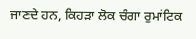ਜਾਣਦੇ ਹਨ, ਕਿਹੜਾ ਲੋਕ ਚੰਗਾ ਰੁਮਾਂਟਿਕ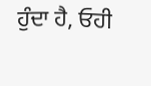ਹੁੰਦਾ ਹੈ, ਓਹੀ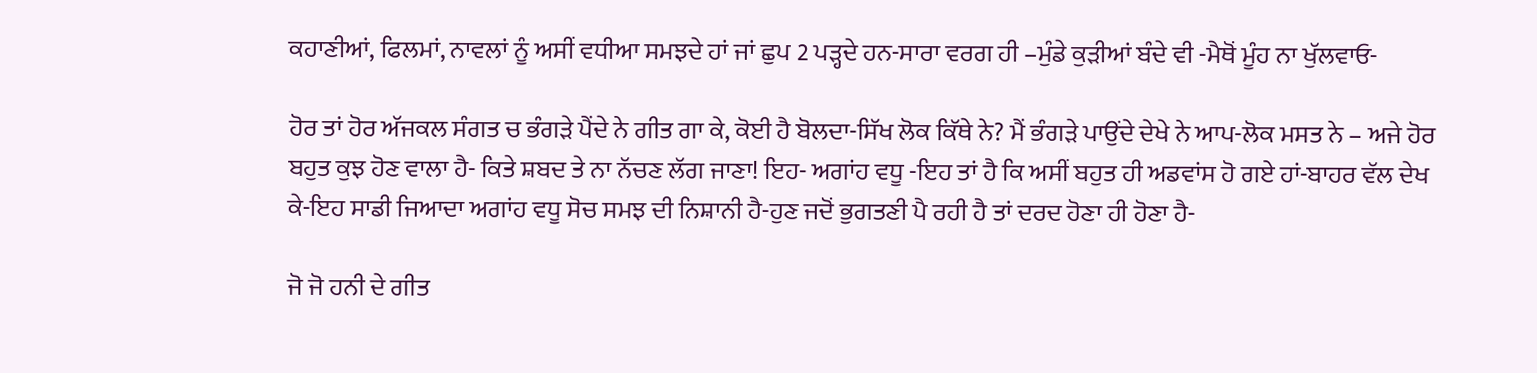ਕਹਾਣੀਆਂ, ਫਿਲਮਾਂ, ਨਾਵਲਾਂ ਨੂੰ ਅਸੀਂ ਵਧੀਆ ਸਮਝਦੇ ਹਾਂ ਜਾਂ ਛੁਪ 2 ਪੜ੍ਹਦੇ ਹਨ-ਸਾਰਾ ਵਰਗ ਹੀ –ਮੁੰਡੇ ਕੁੜੀਆਂ ਬੰਦੇ ਵੀ -ਮੈਥੋਂ ਮੂੰਹ ਨਾ ਖੁੱਲਵਾਓ-

ਹੋਰ ਤਾਂ ਹੋਰ ਅੱਜਕਲ ਸੰਗਤ ਚ ਭੰਗੜੇ ਪੈਂਦੇ ਨੇ ਗੀਤ ਗਾ ਕੇ, ਕੋਈ ਹੈ ਬੋਲਦਾ-ਸਿੱਖ ਲੋਕ ਕਿੱਥੇ ਨੇ? ਮੈਂ ਭੰਗੜੇ ਪਾਉਂਦੇ ਦੇਖੇ ਨੇ ਆਪ-ਲੋਕ ਮਸਤ ਨੇ – ਅਜੇ ਹੋਰ ਬਹੁਤ ਕੁਝ ਹੋਣ ਵਾਲਾ ਹੈ- ਕਿਤੇ ਸ਼ਬਦ ਤੇ ਨਾ ਨੱਚਣ ਲੱਗ ਜਾਣਾ! ਇਹ- ਅਗਾਂਹ ਵਧੂ -ਇਹ ਤਾਂ ਹੈ ਕਿ ਅਸੀਂ ਬਹੁਤ ਹੀ ਅਡਵਾਂਸ ਹੋ ਗਏ ਹਾਂ-ਬਾਹਰ ਵੱਲ ਦੇਖ ਕੇ-ਇਹ ਸਾਡੀ ਜਿਆਦਾ ਅਗਾਂਹ ਵਧੂ ਸੋਚ ਸਮਝ ਦੀ ਨਿਸ਼ਾਨੀ ਹੈ-ਹੁਣ ਜਦੋਂ ਭੁਗਤਣੀ ਪੈ ਰਹੀ ਹੈ ਤਾਂ ਦਰਦ ਹੋਣਾ ਹੀ ਹੋਣਾ ਹੈ-

ਜੋ ਜੋ ਹਨੀ ਦੇ ਗੀਤ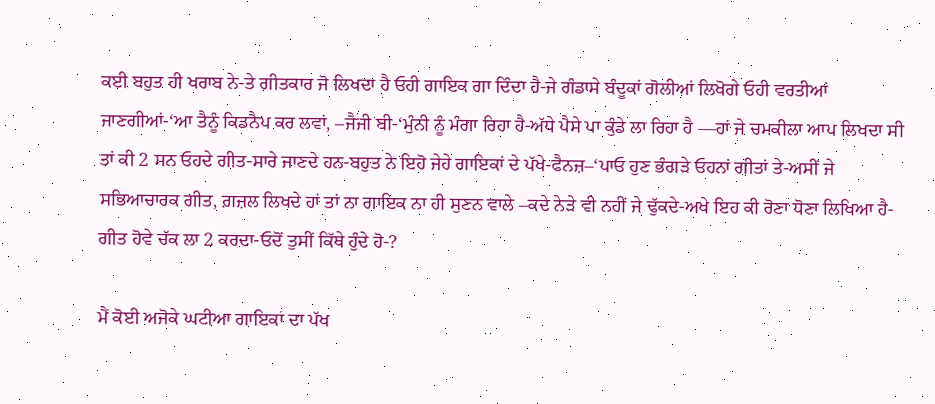ਕਈ ਬਹੁਤ ਹੀ ਖਰਾਬ ਨੇ-ਤੇ ਗੀਤਕਾਰ ਜੋ ਲਿਖਦਾ ਹੈ ਓਹੀ ਗਾਇਕ ਗਾ ਦਿੰਦਾ ਹੈ-ਜੇ ਗੰਡਾਸੇ ਬੰਦੂਕਾਂ ਗੋਲੀਆਂ ਲਿਖੋਗੇ ਓਹੀ ਵਰਤੀਆਂ ਜਾਣਗੀਆਂ-‘ਆ ਤੈਨੂੰ ਕਿਡਨੈਪ ਕਰ ਲਵਾਂ, –ਜੈਜੀ ਬੀ-‘ਮੁੰਨੀ ਨੂੰ ਮੰਗਾ ਰਿਹਾ ਹੈ-ਅੱਧੇ ਪੈਸੇ ਪਾ ਕੁੰਡੇ ਲਾ ਰਿਹਾ ਹੈ —ਹਾਂ ਜੇ ਚਮਕੀਲਾ ਆਪ ਲਿਖਦਾ ਸੀ ਤਾਂ ਕੀ 2 ਸਨ ਓਹਦੇ ਗੀਤ-ਸਾਰੇ ਜਾਣਦੇ ਹਨ-ਬਹੁਤ ਨੇ ਇਹੋ ਜੇਹੇ ਗਾਇਕਾਂ ਦੇ ਪੱਖੇ-ਫੈਨਜ਼–‘ਪਾਓ ਹੁਣ ਭੰਗੜੇ ਓਹਨਾਂ ਗੀਤਾਂ ਤੇ-ਅਸੀਂ ਜੇ ਸਭਿਆਚਾਰਕ ਗੀਤ, ਗ਼ਜ਼ਲ ਲਿਖਦੇ ਹਾਂ ਤਾਂ ਨਾ ਗਾਇਕ ਨਾ ਹੀ ਸੁਣਨ ਵਾਲੇ –ਕਦੇ ਨੇੜੇ ਵੀ ਨਹੀਂ ਜੇ ਢੁੱਕਦੇ-ਅਖੇ ਇਹ ਕੀ ਰੋਣਾ ਧੋਣਾ ਲਿਖਿਆ ਹੈ-ਗੀਤ ਹੋਵੇ ਚੱਕ ਲਾ 2 ਕਰਦਾ-ਓਦੋਂ ਤੁਸੀਂ ਕਿੱਥੇ ਹੁੰਦੇ ਹੋ-?

ਮੈਂ ਕੋਈ ਅਜੋਕੇ ਘਟੀਆ ਗਾਇਕਾਂ ਦਾ ਪੱਖ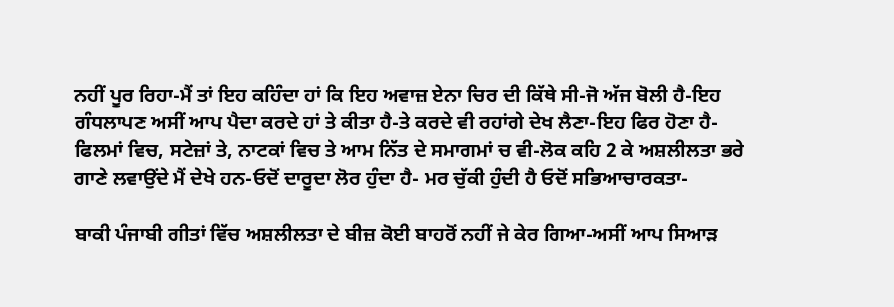ਨਹੀਂ ਪੂਰ ਰਿਹਾ-ਮੈਂ ਤਾਂ ਇਹ ਕਹਿੰਦਾ ਹਾਂ ਕਿ ਇਹ ਅਵਾਜ਼ ਏਨਾ ਚਿਰ ਦੀ ਕਿੱਥੇ ਸੀ-ਜੋ ਅੱਜ ਬੋਲੀ ਹੈ-ਇਹ ਗੰਧਲਾਪਣ ਅਸੀਂ ਆਪ ਪੈਦਾ ਕਰਦੇ ਹਾਂ ਤੇ ਕੀਤਾ ਹੈ-ਤੇ ਕਰਦੇ ਵੀ ਰਹਾਂਗੇ ਦੇਖ ਲੈਣਾ-ਇਹ ਫਿਰ ਹੋਣਾ ਹੈ-ਫਿਲਮਾਂ ਵਿਚ, ਸਟੇਜ਼ਾਂ ਤੇ, ਨਾਟਕਾਂ ਵਿਚ ਤੇ ਆਮ ਨਿੱਤ ਦੇ ਸਮਾਗਮਾਂ ਚ ਵੀ-ਲੋਕ ਕਹਿ 2 ਕੇ ਅਸ਼ਲੀਲਤਾ ਭਰੇ ਗਾਣੇ ਲਵਾਉਂਦੇ ਮੈਂ ਦੇਖੇ ਹਨ-ਓਦੋਂ ਦਾਰੂਦਾ ਲੋਰ ਹੁੰਦਾ ਹੈ- ਮਰ ਚੁੱਕੀ ਹੁੰਦੀ ਹੈ ਓਦੋਂ ਸਭਿਆਚਾਰਕਤਾ-

ਬਾਕੀ ਪੰਜਾਬੀ ਗੀਤਾਂ ਵਿੱਚ ਅਸ਼ਲੀਲਤਾ ਦੇ ਬੀਜ਼ ਕੋਈ ਬਾਹਰੋਂ ਨਹੀਂ ਜੇ ਕੇਰ ਗਿਆ-ਅਸੀਂ ਆਪ ਸਿਆੜ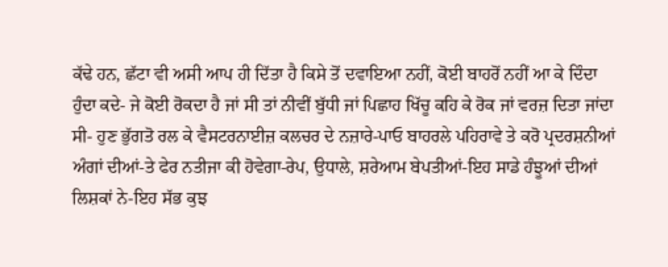ਕੱਢੇ ਹਨ, ਛੱਟਾ ਵੀ ਅਸੀ ਆਪ ਹੀ ਦਿੱਤਾ ਹੈ ਕਿਸੇ ਤੋਂ ਦਵਾਇਆ ਨਹੀਂ, ਕੋਈ ਬਾਹਰੋਂ ਨਹੀਂ ਆ ਕੇ ਦਿੰਦਾ ਹੁੰਦਾ ਕਦੇ- ਜੇ ਕੋਈ ਰੋਕਦਾ ਹੈ ਜਾਂ ਸੀ ਤਾਂ ਨੀਵੀਂ ਬੁੱਧੀ ਜਾਂ ਪਿਛਾਹ ਖਿੱਚੂ ਕਹਿ ਕੇ ਰੋਕ ਜਾਂ ਵਰਜ਼ ਦਿਤਾ ਜਾਂਦਾ ਸੀ- ਹੁਣ ਭੁੱਗਤੋ ਰਲ ਕੇ ਵੈਸਟਰਨਾਈਜ਼ ਕਲਚਰ ਦੇ ਨਜ਼ਾਰੇ-ਪਾਓ ਬਾਹਰਲੇ ਪਹਿਰਾਵੇ ਤੇ ਕਰੋ ਪ੍ਰਦਰਸ਼ਨੀਆਂ ਅੰਗਾਂ ਦੀਆਂ-ਤੇ ਫੇਰ ਨਤੀਜਾ ਕੀ ਹੋਵੇਗਾ-ਰੇਪ, ਉਧਾਲੇ, ਸ਼ਰੇਆਮ ਬੇਪਤੀਆਂ-ਇਹ ਸਾਡੇ ਹੰਝੂਆਂ ਦੀਆਂ ਲਿਸ਼ਕਾਂ ਨੇ-ਇਹ ਸੱਭ ਕੁਝ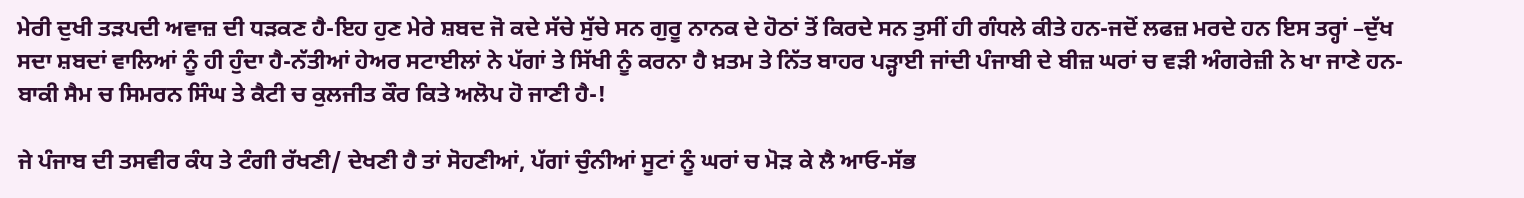ਮੇਰੀ ਦੁਖੀ ਤੜਪਦੀ ਅਵਾਜ਼ ਦੀ ਧੜਕਣ ਹੈ-ਇਹ ਹੁਣ ਮੇਰੇ ਸ਼ਬਦ ਜੋ ਕਦੇ ਸੱਚੇ ਸੁੱਚੇ ਸਨ ਗੁਰੂ ਨਾਨਕ ਦੇ ਹੋਠਾਂ ਤੋਂ ਕਿਰਦੇ ਸਨ ਤੁਸੀਂ ਹੀ ਗੰਧਲੇ ਕੀਤੇ ਹਨ-ਜਦੋਂ ਲਫਜ਼ ਮਰਦੇ ਹਨ ਇਸ ਤਰ੍ਹਾਂ –ਦੁੱਖ ਸਦਾ ਸ਼ਬਦਾਂ ਵਾਲਿਆਂ ਨੂੰ ਹੀ ਹੁੰਦਾ ਹੈ-ਨੱਤੀਆਂ ਹੇਅਰ ਸਟਾਈਲਾਂ ਨੇ ਪੱਗਾਂ ਤੇ ਸਿੱਖੀ ਨੂੰ ਕਰਨਾ ਹੈ ਖ਼ਤਮ ਤੇ ਨਿੱਤ ਬਾਹਰ ਪੜ੍ਹਾਈ ਜਾਂਦੀ ਪੰਜਾਬੀ ਦੇ ਬੀਜ਼ ਘਰਾਂ ਚ ਵੜੀ ਅੰਗਰੇਜ਼ੀ ਨੇ ਖਾ ਜਾਣੇ ਹਨ-ਬਾਕੀ ਸੈਮ ਚ ਸਿਮਰਨ ਸਿੰਘ ਤੇ ਕੈਟੀ ਚ ਕੁਲਜੀਤ ਕੌਰ ਕਿਤੇ ਅਲੋਪ ਹੋ ਜਾਣੀ ਹੈ-!

ਜੇ ਪੰਜਾਬ ਦੀ ਤਸਵੀਰ ਕੰਧ ਤੇ ਟੰਗੀ ਰੱਖਣੀ/ ਦੇਖਣੀ ਹੈ ਤਾਂ ਸੋਹਣੀਆਂ, ਪੱਗਾਂ ਚੁੰਨੀਆਂ ਸੂਟਾਂ ਨੂੰ ਘਰਾਂ ਚ ਮੋੜ ਕੇ ਲੈ ਆਓ-ਸੱਭ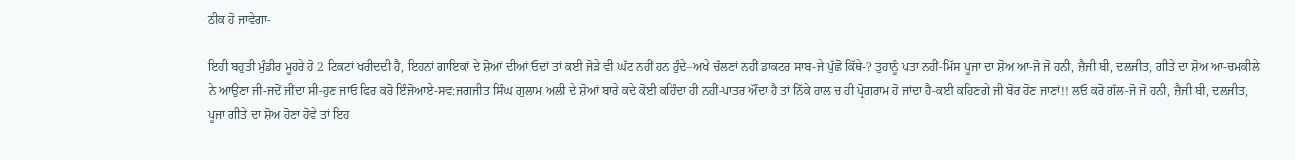ਠੀਕ ਹੋ ਜਾਵੇਗਾ-

ਇਹੀ ਬਹੁਤੀ ਮੁੰਡੀਰ ਮੂਹਰੇ ਹੋ 2 ਟਿਕਟਾਂ ਖਰੀਦਦੀ ਹੈ, ਇਹਨਾਂ ਗਾਇਕਾਂ ਦੇ ਸ਼ੋਆਂ ਦੀਆਂ ਓਦਾਂ ਤਾਂ ਕਈ ਜੋੜੇ ਵੀ ਘੱਟ ਨਹੀਂ ਹਨ ਹੁੰਦੇ–ਅਖੇ ਚੱਲਣਾਂ ਨਹੀਂ ਡਾਕਟਰ ਸਾਬ-ਜੇ ਪੁੱਛੋ ਕਿੱਥੇ-? ਤੁਹਾਨੂੰ ਪਤਾ ਨਹੀਂ-ਮਿੱਸ ਪੂਜਾ ਦਾ ਸ਼ੋਅ ਆ-ਜੋ ਜੋ ਹਨੀ, ਜ਼ੈਜੀ ਬੀ, ਦਲਜੀਤ, ਗੀਤੇ ਦਾ ਸ਼ੋਅ ਆ-ਚਮਕੀਲੇ ਨੇ ਆਉਣਾ ਜੀ-ਜਦੋਂ ਜੀਂਦਾ ਸੀ-ਹੁਣ ਜਾਓ ਫਿਰ ਕਰੋ ਇੰਜੋਆਏ-ਸਵ:ਜਗਜੀਤ ਸਿੰਘ ਗੁਲਾਮ ਅਲੀ ਦੇ ਸ਼ੋਆਂ ਬਾਰੇ ਕਦੇ ਕੋਈ ਕਹਿੰਦਾ ਹੀ ਨਹੀਂ-ਪਾਤਰ ਔਂਦਾ ਹੈ ਤਾਂ ਨਿੱਕੇ ਹਾਲ ਚ ਹੀ ਪ੍ਰੋਗਰਾਮ ਹੋ ਜਾਂਦਾ ਹੈ-ਕਈ ਕਹਿਣਗੇ ਜੀ ਬੋਰ ਹੋਣ ਜਾਣਾਂ!! ਲਓ ਕਰੋ ਗੱਲ-ਜੋ ਜੋ ਹਨੀ, ਜ਼ੈਜੀ ਬੀ, ਦਲਜੀਤ, ਪੂਜਾ ਗੀਤੇ ਦਾ ਸ਼ੋਅ ਹੋਣਾ ਹੋਵੇ ਤਾਂ ਇਹ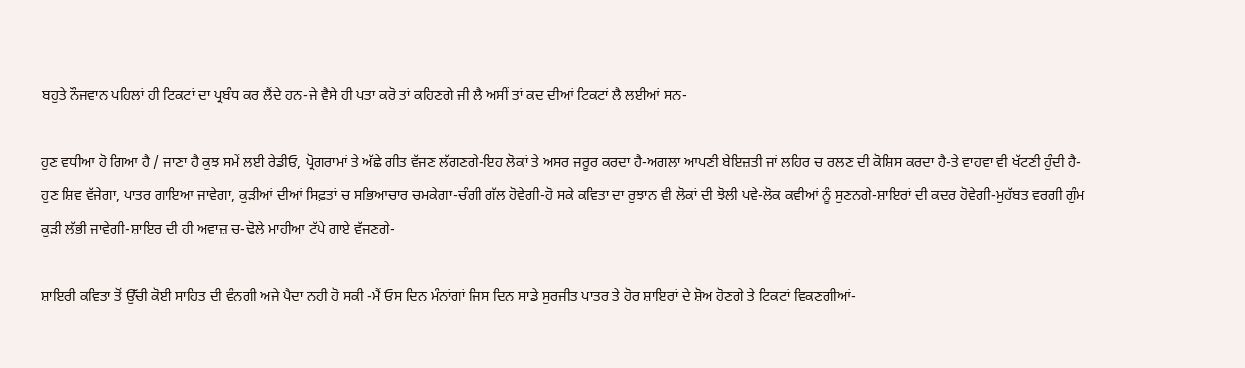ਬਹੁਤੇ ਨੌਜਵਾਨ ਪਹਿਲਾਂ ਹੀ ਟਿਕਟਾਂ ਦਾ ਪ੍ਰਬੰਧ ਕਰ ਲੈਂਦੇ ਹਨ-ਜੇ ਵੈਸੇ ਹੀ ਪਤਾ ਕਰੋ ਤਾਂ ਕਹਿਣਗੇ ਜੀ ਲੈ ਅਸੀਂ ਤਾਂ ਕਦ ਦੀਆਂ ਟਿਕਟਾਂ ਲੈ ਲਈਆਂ ਸਨ-

ਹੁਣ ਵਧੀਆ ਹੋ ਗਿਆ ਹੈ / ਜਾਣਾ ਹੈ ਕੁਝ ਸਮੇਂ ਲਈ ਰੇਡੀਓ, ਪ੍ਰੋਗਰਾਮਾਂ ਤੇ ਅੱਛੇ ਗੀਤ ਵੱਜਣ ਲੱਗਣਗੇ-ਇਹ ਲੋਕਾਂ ਤੇ ਅਸਰ ਜਰੂਰ ਕਰਦਾ ਹੈ-ਅਗਲਾ ਆਪਣੀ ਬੇਇਜ਼ਤੀ ਜਾਂ ਲਹਿਰ ਚ ਰਲਣ ਦੀ ਕੋਸ਼ਿਸ ਕਰਦਾ ਹੈ-ਤੇ ਵਾਹਵਾ ਵੀ ਖੱਟਣੀ ਹੁੰਦੀ ਹੈ-ਹੁਣ ਸ਼ਿਵ ਵੱਜੇਗਾ, ਪਾਤਰ ਗਾਇਆ ਜਾਵੇਗਾ, ਕੁੜੀਆਂ ਦੀਆਂ ਸਿਫ਼ਤਾਂ ਚ ਸਭਿਆਚਾਰ ਚਮਕੇਗਾ-ਚੰਗੀ ਗੱਲ ਹੋਵੇਗੀ-ਹੋ ਸਕੇ ਕਵਿਤਾ ਦਾ ਰੁਝਾਨ ਵੀ ਲੋਕਾਂ ਦੀ ਝੋਲੀ ਪਵੇ-ਲੋਕ ਕਵੀਆਂ ਨੂੰ ਸੁਣਨਗੇ-ਸ਼ਾਇਰਾਂ ਦੀ ਕਦਰ ਹੋਵੇਗੀ-ਮੁਹੱਬਤ ਵਰਗੀ ਗੁੰਮ ਕੁੜੀ ਲੱਭੀ ਜਾਵੇਗੀ-ਸ਼ਾਇਰ ਦੀ ਹੀ ਅਵਾਜ਼ ਚ-ਢੋਲੇ ਮਾਹੀਆ ਟੱਪੇ ਗਾਏ ਵੱਜਣਗੇ-

ਸ਼ਾਇਰੀ ਕਵਿਤਾ ਤੋਂ ਉੱਚੀ ਕੋਈ ਸਾਹਿਤ ਦੀ ਵੰਨਗੀ ਅਜੇ ਪੈਦਾ ਨਹੀ ਹੋ ਸਕੀ -ਮੈਂ ਓਸ ਦਿਨ ਮੰਨਾਂਗਾਂ ਜਿਸ ਦਿਨ ਸਾਡੇ ਸੁਰਜੀਤ ਪਾਤਰ ਤੇ ਹੋਰ ਸ਼ਾਇਰਾਂ ਦੇ ਸ਼ੋਅ ਹੋਣਗੇ ਤੇ ਟਿਕਟਾਂ ਵਿਕਣਗੀਆਂ-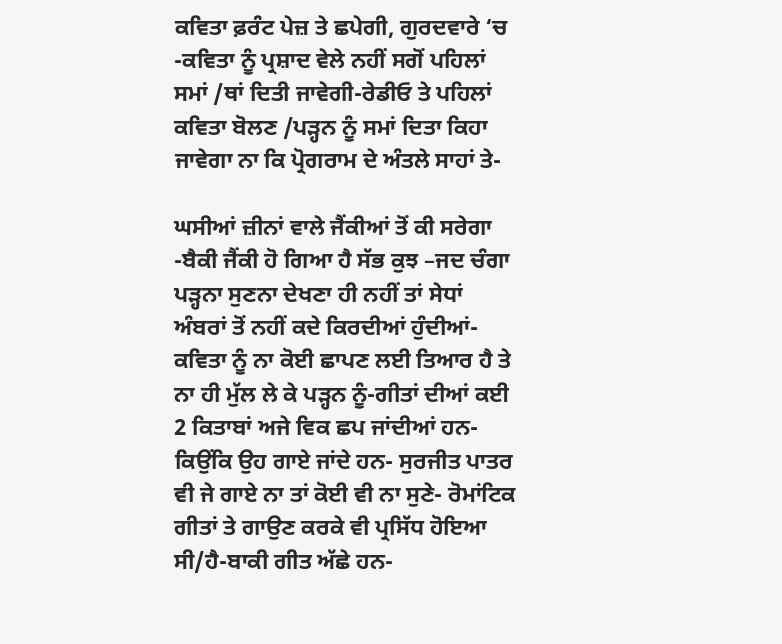ਕਵਿਤਾ ਫ਼ਰੰਟ ਪੇਜ਼ ਤੇ ਛਪੇਗੀ, ਗੁਰਦਵਾਰੇ ‘ਚ -ਕਵਿਤਾ ਨੂੰ ਪ੍ਰਸ਼ਾਦ ਵੇਲੇ ਨਹੀਂ ਸਗੋਂ ਪਹਿਲਾਂ ਸਮਾਂ /ਥਾਂ ਦਿਤੀ ਜਾਵੇਗੀ-ਰੇਡੀਓ ਤੇ ਪਹਿਲਾਂ ਕਵਿਤਾ ਬੋਲਣ /ਪੜ੍ਹਨ ਨੂੰ ਸਮਾਂ ਦਿਤਾ ਕਿਹਾ ਜਾਵੇਗਾ ਨਾ ਕਿ ਪ੍ਰੋਗਰਾਮ ਦੇ ਅੰਤਲੇ ਸਾਹਾਂ ਤੇ-

ਘਸੀਆਂ ਜ਼ੀਨਾਂ ਵਾਲੇ ਜੈਂਕੀਆਂ ਤੋਂ ਕੀ ਸਰੇਗਾ -ਬੈਕੀ ਜੈਂਕੀ ਹੋ ਗਿਆ ਹੈ ਸੱਭ ਕੁਝ –ਜਦ ਚੰਗਾ ਪੜ੍ਹਨਾ ਸੁਣਨਾ ਦੇਖਣਾ ਹੀ ਨਹੀਂ ਤਾਂ ਸੇਧਾਂ ਅੰਬਰਾਂ ਤੋਂ ਨਹੀਂ ਕਦੇ ਕਿਰਦੀਆਂ ਹੁੰਦੀਆਂ-ਕਵਿਤਾ ਨੂੰ ਨਾ ਕੋਈ ਛਾਪਣ ਲਈ ਤਿਆਰ ਹੈ ਤੇ ਨਾ ਹੀ ਮੁੱਲ ਲੇ ਕੇ ਪੜ੍ਹਨ ਨੂੰ-ਗੀਤਾਂ ਦੀਆਂ ਕਈ 2 ਕਿਤਾਬਾਂ ਅਜੇ ਵਿਕ ਛਪ ਜਾਂਦੀਆਂ ਹਨ-ਕਿਉਂਕਿ ਉਹ ਗਾਏ ਜਾਂਦੇ ਹਨ- ਸੁਰਜੀਤ ਪਾਤਰ ਵੀ ਜੇ ਗਾਏ ਨਾ ਤਾਂ ਕੋਈ ਵੀ ਨਾ ਸੁਣੇ- ਰੋਮਾਂਟਿਕ ਗੀਤਾਂ ਤੇ ਗਾਉਣ ਕਰਕੇ ਵੀ ਪ੍ਰਸਿੱਧ ਹੋਇਆ ਸੀ/ਹੈ-ਬਾਕੀ ਗੀਤ ਅੱਛੇ ਹਨ-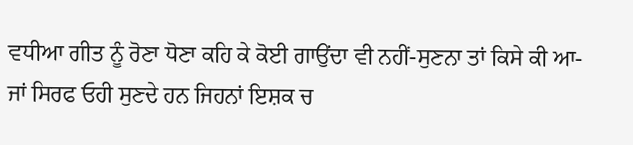ਵਧੀਆ ਗੀਤ ਨੂੰ ਰੋਣਾ ਧੋਣਾ ਕਹਿ ਕੇ ਕੋਈ ਗਾਉਂਦਾ ਵੀ ਨਹੀਂ-ਸੁਣਨਾ ਤਾਂ ਕਿਸੇ ਕੀ ਆ-ਜਾਂ ਸਿਰਫ ਓਹੀ ਸੁਣਦੇ ਹਨ ਜਿਹਨਾਂ ਇਸ਼ਕ ਚ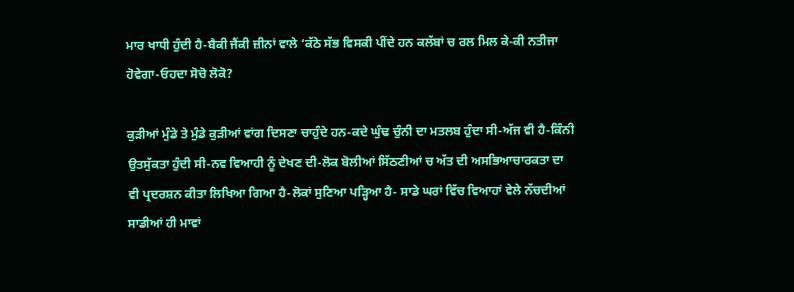ਮਾਰ ਖਾਧੀ ਹੁੰਦੀ ਹੈ-ਬੈਕੀ ਜੈਂਕੀ ਜ਼ੀਨਾਂ ਵਾਲੇ ‘ਕੱਠੇ ਸੱਭ ਵਿਸਕੀ ਪੀਂਦੇ ਹਨ ਕਲੱਬਾਂ ਚ ਰਲ ਮਿਲ ਕੇ-ਕੀ ਨਤੀਜਾ ਹੋਵੇਗਾ-ਓਹਦਾ ਸੋਚੋ ਲੋਕੋ?

ਕੁੜੀਆਂ ਮੁੰਡੇ ਤੇ ਮੁੰਡੇ ਕੁੜੀਆਂ ਵਾਂਗ ਦਿਸਣਾ ਚਾਹੁੰਦੇ ਹਨ-ਕਦੇ ਘੁੰਢ ਚੁੰਨੀ ਦਾ ਮਤਲਬ ਹੁੰਦਾ ਸੀ-ਅੱਜ ਵੀ ਹੈ-ਕਿੰਨੀ ਉਤਸੁੱਕਤਾ ਹੁੰਦੀ ਸੀ-ਨਵ ਵਿਆਹੀ ਨੂੰ ਦੇਖਣ ਦੀ-ਲੋਕ ਬੋਲੀਆਂ ਸਿੱਠਣੀਆਂ ਚ ਅੱਤ ਦੀ ਅਸਭਿਆਚਾਰਕਤਾ ਦਾ ਵੀ ਪ੍ਰਦਰਸ਼ਨ ਕੀਤਾ ਲਿਖਿਆ ਗਿਆ ਹੈ-ਲੋਕਾਂ ਸੁਣਿਆ ਪੜ੍ਹਿਆ ਹੈ- ਸਾਡੇ ਘਰਾਂ ਵਿੱਚ ਵਿਆਹਾਂ ਵੇਲੇ ਨੱਚਦੀਆਂ ਸਾਡੀਆਂ ਹੀ ਮਾਵਾਂ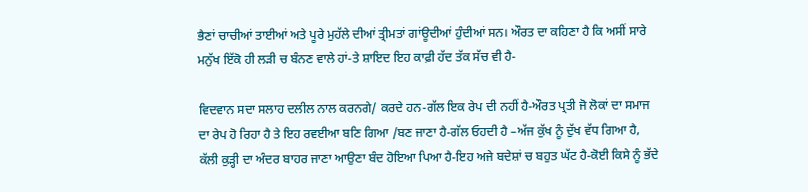ਭੈਣਾਂ ਚਾਚੀਆਂ ਤਾਈਆਂ ਅਤੇ ਪੂਰੇ ਮੁਹੱਲੇ ਦੀਆਂ ਤ੍ਰੀਮਤਾਂ ਗਾਂਊਦੀਆਂ ਹੁੰਦੀਆਂ ਸਨ। ਔਰਤ ਦਾ ਕਹਿਣਾ ਹੈ ਕਿ ਅਸੀਂ ਸਾਰੇ ਮਨੁੱਖ ਇੱਕੋ ਹੀ ਲੜੀ ਚ ਬੰਨਣ ਵਾਲੇ ਹਾਂ-ਤੇ ਸ਼ਾਇਦ ਇਹ ਕਾਫ਼ੀ ਹੱਦ ਤੱਕ ਸੱਚ ਵੀ ਹੈ-

ਵਿਦਵਾਨ ਸਦਾ ਸਲਾਹ ਦਲੀਲ ਨਾਲ ਕਰਨਗੇ/ ਕਰਦੇ ਹਨ-ਗੱਲ ਇਕ ਰੇਪ ਦੀ ਨਹੀਂ ਹੈ-ਔਰਤ ਪ੍ਰਤੀ ਜੋ ਲੋਕਾਂ ਦਾ ਸਮਾਜ ਦਾ ਰੇਪ ਹੋ ਰਿਹਾ ਹੈ ਤੇ ਇਹ ਰਵਈਆ ਬਣਿ ਗਿਆ /ਬਣ ਜਾਣਾ ਹੈ-ਗੱਲ ਓਹਦੀ ਹੈ –ਅੱਜ ਕੁੱਖ ਨੂੰ ਦੁੱਖ ਵੱਧ ਗਿਆ ਹੈ, ਕੱਲੀ ਕੁੜ੍ਹੀ ਦਾ ਅੰਦਰ ਬਾਹਰ ਜਾਣਾ ਆਉਣਾ ਬੰਦ ਹੋਇਆ ਪਿਆ ਹੈ-ਇਹ ਅਜੇ ਬਦੇਸ਼ਾਂ ਚ ਬਹੁਤ ਘੱਟ ਹੈ-ਕੋਈ ਕਿਸੇ ਨੂੰ ਭੱਦੇ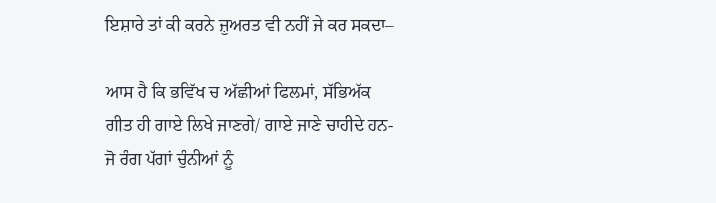ਇਸ਼ਾਰੇ ਤਾਂ ਕੀ ਕਰਨੇ ਜ਼ੁਅਰਤ ਵੀ ਨਹੀਂ ਜੇ ਕਰ ਸਕਦਾ–

ਆਸ ਹੈ ਕਿ ਭਵਿੱਖ ਚ ਅੱਛੀਆਂ ਫਿਲਮਾਂ, ਸੱਭਿਅੱਕ ਗੀਤ ਹੀ ਗਾਏ ਲਿਖੇ ਜਾਣਗੇ/ ਗਾਏ ਜਾਣੇ ਚਾਹੀਦੇ ਹਨ-ਜੋ ਰੰਗ ਪੱਗਾਂ ਚੁੰਨੀਆਂ ਨੂੰ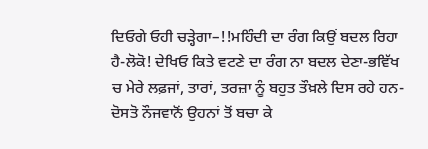ਦਿਓਗੇ ਓਹੀ ਚੜ੍ਹੇਗਾ–!!ਮਹਿੰਦੀ ਦਾ ਰੰਗ ਕਿਉਂ ਬਦਲ ਰਿਹਾ ਹੈ-ਲੋਕੋ! ਦੇਖਿਓ ਕਿਤੇ ਵਟਣੇ ਦਾ ਰੰਗ ਨਾ ਬਦਲ ਦੇਣਾ-ਭਵਿੱਖ ਚ ਮੇਰੇ ਲਫ਼ਜਾਂ, ਤਾਰਾਂ, ਤਰਜ਼ਾ ਨੂੰ ਬਹੁਤ ਤੌਖ਼ਲੇ ਦਿਸ ਰਹੇ ਹਨ-ਦੋਸਤੋ ਨੌਜਵਾਨੋਂ ਉਹਨਾਂ ਤੋਂ ਬਚਾ ਕੇ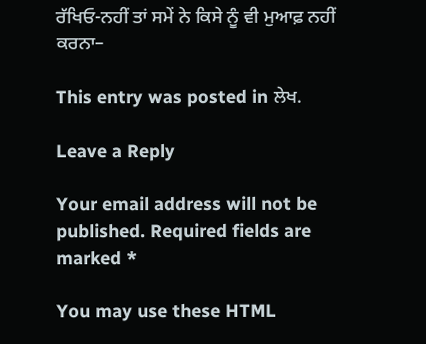ਰੱਖਿਓ-ਨਹੀਂ ਤਾਂ ਸਮੇਂ ਨੇ ਕਿਸੇ ਨੂੰ ਵੀ ਮੁਆਫ਼ ਨਹੀਂ ਕਰਨਾ–

This entry was posted in ਲੇਖ.

Leave a Reply

Your email address will not be published. Required fields are marked *

You may use these HTML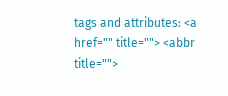tags and attributes: <a href="" title=""> <abbr title="">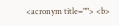<acronym title=""> <b>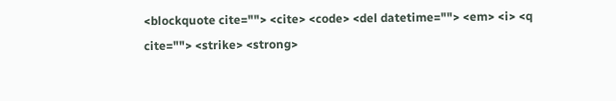<blockquote cite=""> <cite> <code> <del datetime=""> <em> <i> <q cite=""> <strike> <strong>